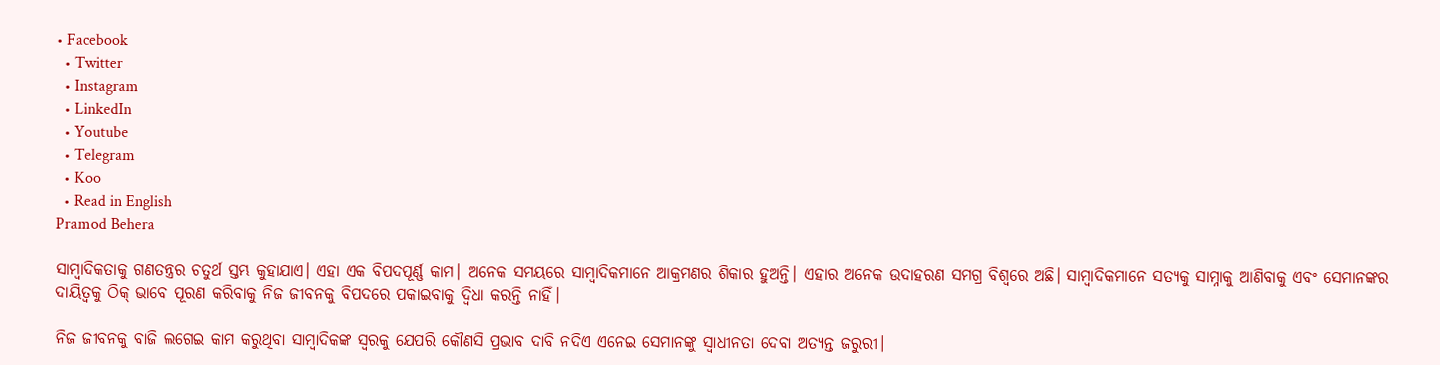• Facebook
  • Twitter
  • Instagram
  • LinkedIn
  • Youtube
  • Telegram
  • Koo
  • Read in English
Pramod Behera

ସାମ୍ବାଦିକତାକୁ ଗଣତନ୍ତ୍ରର ଚତୁର୍ଥ ସ୍ତମ୍ଭ କୁହାଯାଏ। ଏହା ଏକ ବିପଦପୂର୍ଣ୍ଣ କାମ। ଅନେକ ସମୟରେ ସାମ୍ବାଦିକମାନେ ଆକ୍ରମଣର ଶିକାର ହୁଅନ୍ତି। ଏହାର ଅନେକ ଉଦାହରଣ ସମଗ୍ର ବିଶ୍ୱରେ ଅଛି। ସାମ୍ବାଦିକମାନେ ସତ୍ୟକୁ ସାମ୍ନାକୁ ଆଣିବାକୁ ଏବଂ ସେମାନଙ୍କର ଦାୟିତ୍ୱକୁ ଠିକ୍ ଭାବେ ପୂରଣ କରିବାକୁ ନିଜ ଜୀବନକୁ ବିପଦରେ ପକାଇବାକୁ ଦ୍ୱିଧା କରନ୍ତି ନାହିଁ।

ନିଜ ଜୀବନକୁ ବାଜି ଲଗେଇ କାମ କରୁଥିବା ସାମ୍ବାଦିକଙ୍କ ସ୍ୱରକୁ ଯେପରି କୌଣସି ପ୍ରଭାବ ଦାବି ନଦିଏ ଏନେଇ ସେମାନଙ୍କୁ ସ୍ୱାଧୀନତା ଦେବା ଅତ୍ୟନ୍ତ ଜରୁରୀ।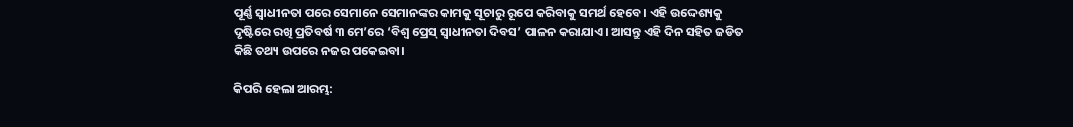ପୂର୍ଣ୍ଣ ସ୍ୱାଧୀନତା ପରେ ସେମାନେ ସେମାନଙ୍କର କାମକୁ ସୂଚାରୁ ରୂପେ କରିବାକୁ ସମର୍ଥ ହେବେ। ଏହି ଉଦ୍ଦେଶ୍ୟକୁ ଦୃଷ୍ଟିରେ ରଖି ପ୍ରତିବର୍ଷ ୩ ମେ’ରେ ‘ବିଶ୍ୱ ପ୍ରେସ୍‌ ସ୍ୱାଧୀନତା ଦିବସ’ ପାଳନ କରାଯାଏ। ଆସନ୍ତୁ ଏହି ଦିନ ସହିତ ଜଡିତ କିଛି ତଥ୍ୟ ଉପରେ ନଜର ପକେଇବା।

କିପରି ହେଲା ଆରମ୍ଭ: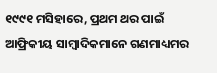୧୯୯୧ ମସିହାରେ, ପ୍ରଥମ ଥର ପାଇଁ ଆଫ୍ରିକୀୟ ସାମ୍ବାଦିକମାନେ ଗଣମାଧ୍ୟମର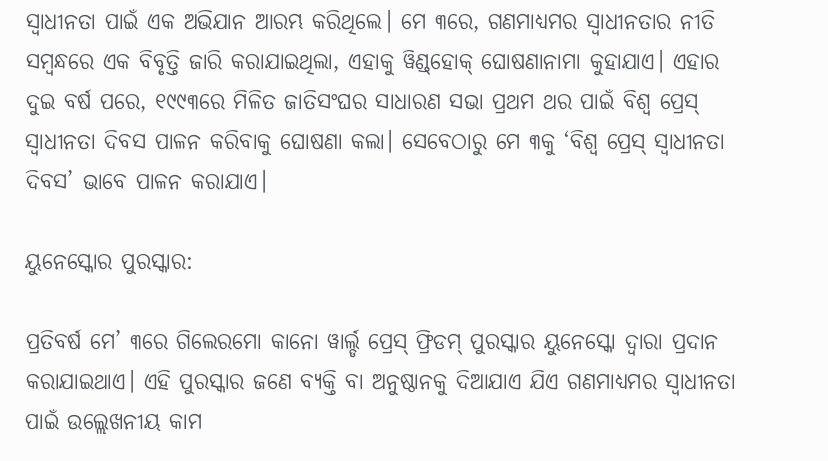ସ୍ୱାଧୀନତା ପାଇଁ ଏକ ଅଭିଯାନ ଆରମ୍ଭ କରିଥିଲେ। ମେ ୩ରେ, ଗଣମାଧ୍ୟମର ସ୍ୱାଧୀନତାର ନୀତି ସମ୍ବନ୍ଧରେ ଏକ ବିବୃତ୍ତି ଜାରି କରାଯାଇଥିଲା, ଏହାକୁ ୱିଣ୍ଡ୍‌ହୋକ୍ ଘୋଷଣାନାମା କୁହାଯାଏ। ଏହାର ଦୁଇ ବର୍ଷ ପରେ, ୧୯୯୩ରେ ମିଳିତ ଜାତିସଂଘର ସାଧାରଣ ସଭା ପ୍ରଥମ ଥର ପାଇଁ ବିଶ୍ୱ ପ୍ରେସ୍‌ ସ୍ୱାଧୀନତା ଦିବସ ପାଳନ କରିବାକୁ ଘୋଷଣା କଲା। ସେବେଠାରୁ ମେ ୩କୁ ‘ବିଶ୍ୱ ପ୍ରେସ୍‌ ସ୍ୱାଧୀନତା ଦିବସ’ ଭାବେ ପାଳନ କରାଯାଏ।

ୟୁନେସ୍କୋର ପୁରସ୍କାର:

ପ୍ରତିବର୍ଷ ମେ’ ୩ରେ ଗିଲେରମୋ କାନୋ ୱାର୍ଲ୍ଡ ପ୍ରେସ୍ ଫ୍ରିଡମ୍ ପୁରସ୍କାର ୟୁନେସ୍କୋ ଦ୍ୱାରା ପ୍ରଦାନ କରାଯାଇଥାଏ। ଏହି ପୁରସ୍କାର ଜଣେ ବ୍ୟକ୍ତି ବା ଅନୁଷ୍ଠାନକୁ ଦିଆଯାଏ ଯିଏ ଗଣମାଧ୍ୟମର ସ୍ୱାଧୀନତା ପାଇଁ ଉଲ୍ଲେଖନୀୟ କାମ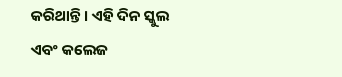କରିଥାନ୍ତି। ଏହି ଦିନ ସ୍କୁଲ ଏବଂ କଲେଜ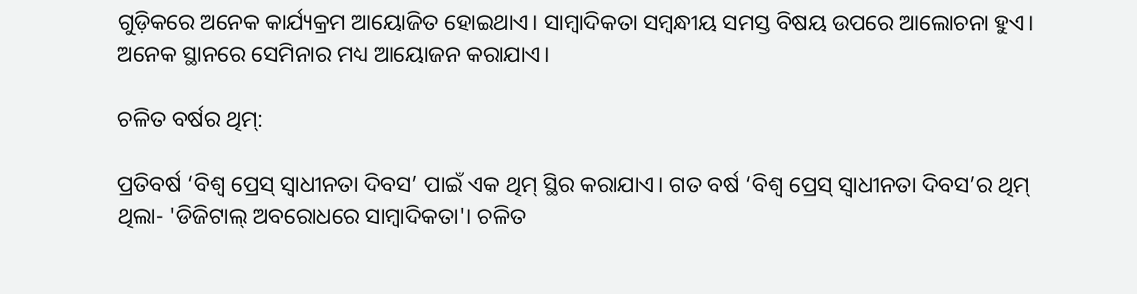ଗୁଡ଼ିକରେ ଅନେକ କାର୍ଯ୍ୟକ୍ରମ ଆୟୋଜିତ ହୋଇଥାଏ। ସାମ୍ବାଦିକତା ସମ୍ବନ୍ଧୀୟ ସମସ୍ତ ବିଷୟ ଉପରେ ଆଲୋଚନା ହୁଏ। ଅନେକ ସ୍ଥାନରେ ସେମିନାର ମଧ୍ୟ ଆୟୋଜନ କରାଯାଏ।

ଚଳିତ ବର୍ଷର ଥିମ୍:

ପ୍ରତିବର୍ଷ ‘ବିଶ୍ୱ ପ୍ରେସ୍‌ ସ୍ୱାଧୀନତା ଦିବସ’ ପାଇଁ ଏକ ଥିମ୍ ସ୍ଥିର କରାଯାଏ। ଗତ ବର୍ଷ ‘ବିଶ୍ୱ ପ୍ରେସ୍‌ ସ୍ୱାଧୀନତା ଦିବସ’ର ଥିମ୍ ଥିଲା- 'ଡିଜିଟାଲ୍ ଅବରୋଧରେ ସାମ୍ବାଦିକତା'। ଚଳିତ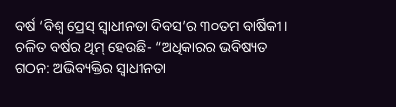ବର୍ଷ ‘ବିଶ୍ୱ ପ୍ରେସ୍‌ ସ୍ୱାଧୀନତା ଦିବସ’ର ୩୦ତମ ବାର୍ଷିକୀ। ଚଳିତ ବର୍ଷର ଥିମ୍ ହେଉଛି- “ଅଧିକାରର ଭବିଷ୍ୟତ ଗଠନ: ଅଭିବ୍ୟକ୍ତିର ସ୍ୱାଧୀନତା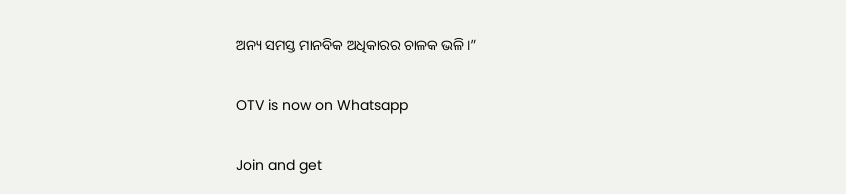ଅନ୍ୟ ସମସ୍ତ ମାନବିକ ଅଧିକାରର ଚାଳକ ଭଳି।”

OTV is now on Whatsapp

Join and get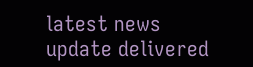latest news update delivered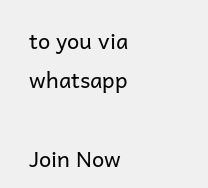to you via whatsapp

Join Now